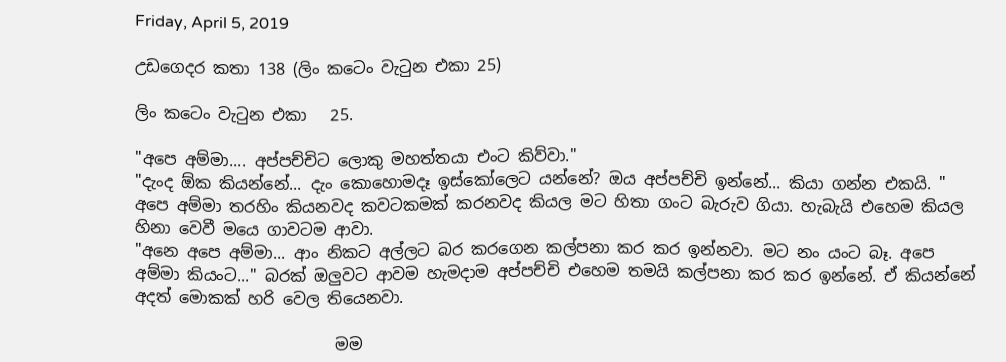Friday, April 5, 2019

උඩගෙදර කතා 138 (ලිං කටෙං වැටුන එකා 25)

ලිං කටෙං වැටුන එකා   25.

"අපෙ අම්මා.... අප්පච්චිට ලොකු මහත්තයා එංට කිව්වා."
"දැංද ඕක කියන්නේ... දැං කොහොමදෑ ඉස්කෝලෙට යන්නේ? ඔය අප්පච්චි ඉන්නේ... කියා ගන්න එකයි. " අපෙ අම්මා තරහිං කියනවද කවටකමක් කරනවද කියල මට හිතා ගංට බැරුව ගියා. හැබැයි එහෙම කියල හිනා වෙවී මයෙ ගාවටම ආවා.
"අනෙ අපෙ අම්මා... ආං නිකට අල්ලට බර කරගෙන කල්පනා කර කර ඉන්නවා. මට නං යංට බෑ. අපෙ අම්මා කියංට..." බරක් ඔලුවට ආවම හැමදාම අප්පච්චි එහෙම තමයි කල්පනා කර කර ඉන්නේ. ඒ කියන්නේ අදත් මොකක් හරි වෙල තියෙනවා.

                         මම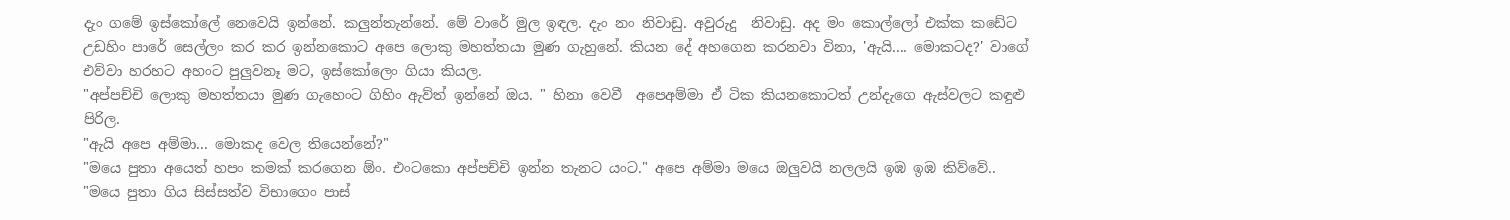දැං ගමේ ඉස්කෝලේ නෙවෙයි ඉන්නේ. කලුන්තැන්නේ. මේ වාරේ මුල ඉඳල. දැං නං නිවාඩු. අවුරුදු  නිවාඩු. අද මං කොල්ලෝ එක්ක කඩේට උඩහිං පාරේ සෙල්ලං කර කර ඉන්නකොට අපෙ ලොකු මහත්තයා මුණ ගැහුනේ. කියන දේ අහගෙන කරනවා විනා, 'ඇයි.... මොකටද?' වාගේ එව්වා හරහට අහංට පුලුවනෑ මට, ඉස්කෝලෙං ගියා කියල.
"අප්පච්චි ලොකු මහත්තයා මුණ ගැහෙංට ගිහිං ඇව්ත් ඉන්නේ ඔය. " හිනා වෙවී  අපෙඅම්මා ඒ ටික කියනකොටත් උන්දැගෙ ඇස්වලට කඳුළු පිරිල.
"ඇයි අපෙ අම්මා... මොකද වෙල තියෙන්නේ?"
"මයෙ පුතා අයෙත් හපං කමක් කරගෙන ඕං. එංටකො අප්පච්චි ඉන්න තැනට යංට." අපෙ අම්මා මයෙ ඔලුවයි නලලයි ඉඹ ඉඹ කිව්වේ.. "මයෙ පුතා ගිය සිස්සත්ව විභාගෙං පාස්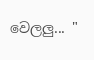වෙලලු... "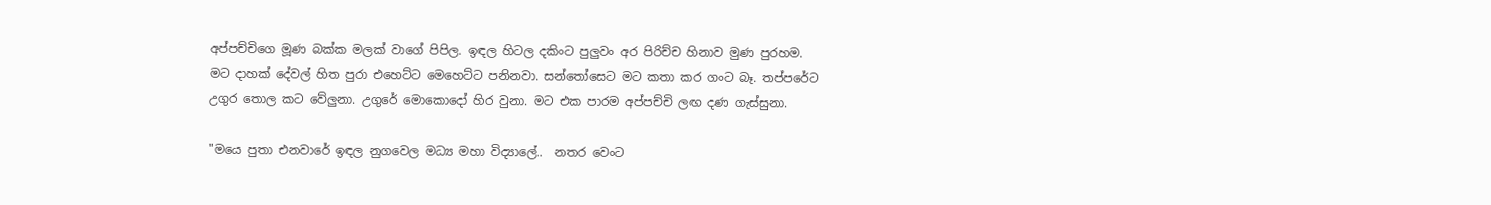අප්පච්චිගෙ මූණ බක්ක මලක් වාගේ පිපිල. ඉඳල හිටල දකිංට පුලුවං අර පිරිච්ච හිනාව මුණ පුරහම. මට දාහක් දේවල් හිත පුරා එහෙට්ට මෙහෙට්ට පනිනවා. සන්තෝසෙට මට කතා කර ගංට බෑ. තප්පරේට උගුර තොල කට වේලුනා. උගුරේ මොකොදෝ හිර වුනා. මට එක පාරම අප්පච්චි ලඟ දණ ගැස්සුනා.

"මයෙ පුතා එනවාරේ ඉඳල නුගවෙල මධ්‍ය මහා විද්‍යාලේ..  නතර වෙංට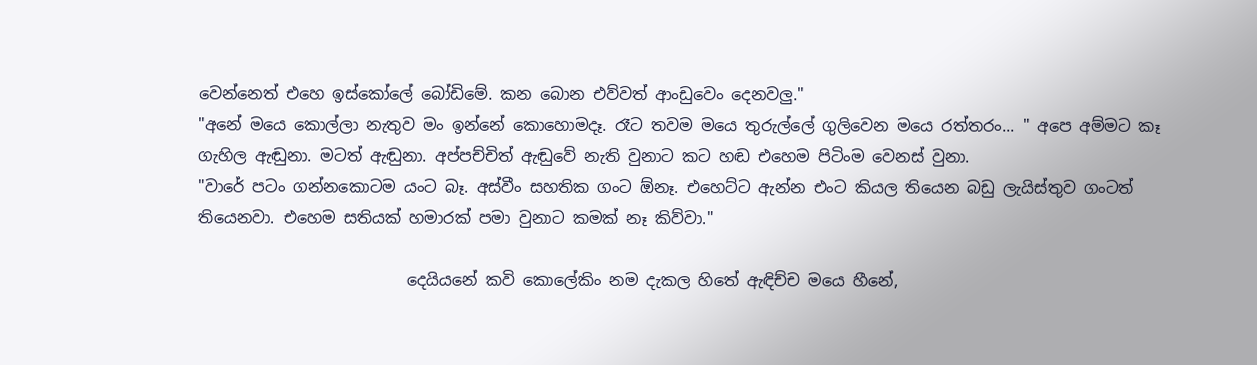වෙන්නෙත් එහෙ ඉස්කෝලේ බෝඩිමේ. කන බොන එව්වත් ආංඩුවෙං දෙනවලු."
"අනේ මයෙ කොල්ලා නැතුව මං ඉන්නේ කොහොමදෑ. රෑට තවම මයෙ තුරුල්ලේ ගුලිවෙන මයෙ රත්තරං... " අපෙ අම්මට කෑ ගැහිල ඇඬුනා. මටත් ඇඬුනා. අප්පච්චිත් ඇඬුවේ නැති වුනාට කට හඬ එහෙම පිටිංම වෙනස් වුනා.
"වාරේ පටං ගන්නකොටම යංට බෑ. අස්වීං සහතික ගංට ඕනෑ. එහෙට්ට ඇන්න එංට කියල තියෙන බඩු ලැයිස්තුව ගංටත් තියෙනවා. එහෙම සතියක් හමාරක් පමා වුනාට කමක් නෑ කිව්වා."

                          දෙයියනේ කවි කොලේකිං නම දැකල හිතේ ඇඳිච්ච මයෙ හීනේ,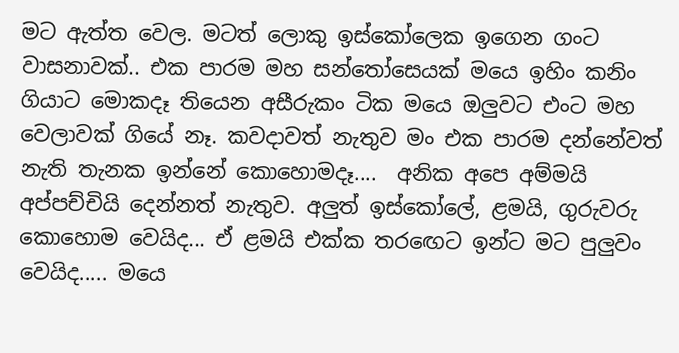මට ඇත්ත වෙල. මටත් ලොකු ඉස්කෝලෙක ඉගෙන ගංට වාසනාවක්.. එක පාරම මහ සන්තෝසෙයක් මයෙ ඉහිං කනිං ගියාට මොකදෑ තියෙන අසීරුකං ටික මයෙ ඔලුවට එංට මහ වෙලාවක් ගියේ නෑ. කවදාවත් නැතුව මං එක පාරම දන්නේවත් නැති තැනක ඉන්නේ කොහොමදෑ....  අනික අපෙ අම්මයි අප්පච්චියි දෙන්නත් නැතුව. අලුත් ඉස්කෝලේ, ළමයි, ගුරුවරු කොහොම වෙයිද... ඒ ළමයි එක්ක තරඟෙට ඉන්ට මට පුලුවං වෙයිද..... මයෙ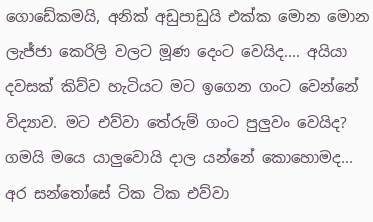ගොඩේකමයි, අනික් අඩුපාඩුයි එක්ක මොන මොන ලැජ්ජා කෙරිලි වලට මූණ දෙංට වෙයිද.... අයියා දවසක් කිව්ව හැටියට මට ඉගෙන ගංට වෙන්නේ විද්‍යාව. මට එව්වා තේරුම් ගංට පුලුවං වෙයිද? ගමයි මයෙ යාලුවොයි දාල යන්නේ කොහොමද... අර සන්තෝසේ ටික ටික එව්වා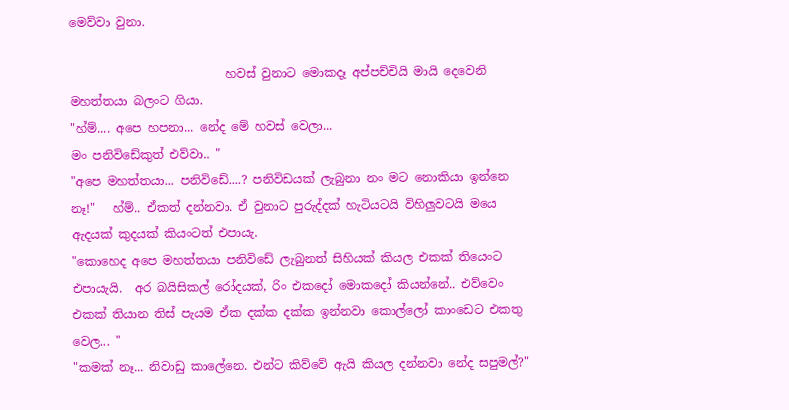මෙව්වා වුනා.

                          හවස් වුනාට මොකදෑ අප්පච්චියි මායි දෙවෙනි මහත්තයා බලංට ගියා.
"හ්ම්.... අපෙ හපනා... නේද මේ හවස් වෙලා...
මං පනිවිඩේකුත් එව්වා.. "
"අපෙ මහත්තයා... පනිවිඩේ....? පනිවිඩයක් ලැබුනා නං මට නොකියා ඉන්නෙ නෑ!"   හ්ම්.. ඒකත් දන්නවා. ඒ වුනාට පුරුද්දක් හැටියටයි විහිලුවටයි මයෙ ඇදයක් කුදයක් කියංටත් එපායැ.
"කොහෙද අපෙ මහත්තයා පනිවිඩේ ලැබුනත් සිහියක් කියල එකක් තියෙංට එපායැයි.  අර බයිසිකල් රෝදයක්, රිං එකදෝ මොකදෝ කියන්නේ.. එව්වෙං එකක් තියාන තිස් පැයම ඒක දක්ක දක්ක ඉන්නවා කොල්ලෝ කාංඩෙට එකතු වෙල... "
"කමක් නෑ... නිවාඩු කාලේනෙ. එන්ට කිව්වේ ඇයි කියල දන්නවා නේද සපුමල්?"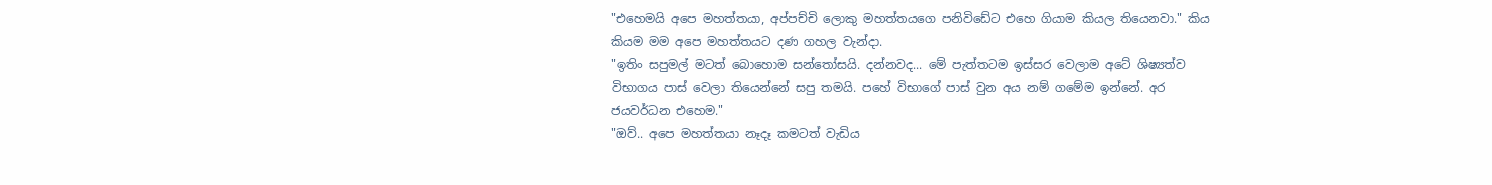"එහෙමයි අපෙ මහත්තයා, අප්පච්චි ලොකු මහත්තයගෙ පනිවිඩේට එහෙ ගියාම කියල තියෙනවා." කිය කියම මම අපෙ මහත්තයට දණ ගහල වැන්දා.
"ඉතිං සපුමල් මටත් බොහොම සන්තෝසයි. දන්නවද... මේ පැත්තටම ඉස්සර වෙලාම අටේ ශිෂ්‍යත්ව  විභාගය පාස් වෙලා තියෙන්නේ සපු තමයි. පහේ විභාගේ පාස් වුන අය නම් ගමේම ඉන්නේ. අර ජයවර්ධන එහෙම."
"ඔව්.. අපෙ මහත්තයා නෑදෑ කමටත් වැඩිය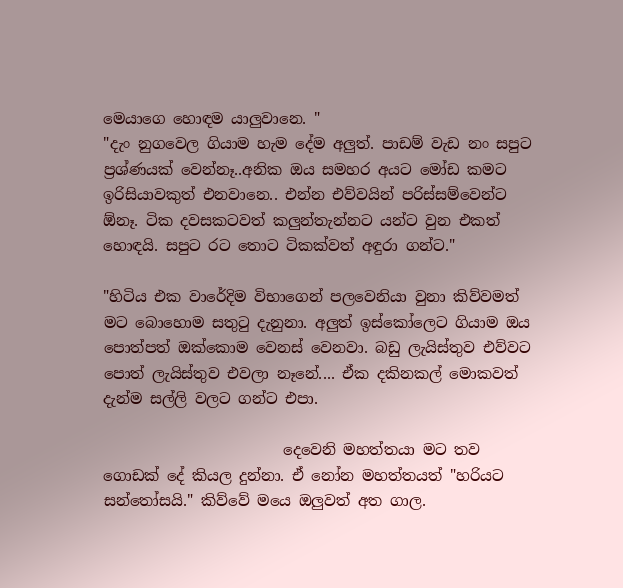මෙයාගෙ හොඳම යාලුවානෙ. "
"දැං නුගවෙල ගියාම හැම දේම අලුත්. පාඩම් වැඩ නං සපුට ප්‍රශ්ණයක් වෙන්නෑ..අනික ඔය සමහර අයට මෝඩ කමට ඉරිසියාවකුත් එනවානෙ.. එන්න එව්වයින් පරිස්සම්වෙන්ට ඕනෑ. ටික දවසකටවත් කලුන්තැන්නට යන්ට වුන එකත් හොඳයි. සපුට රට තොට ටිකක්වත් අඳුරා ගන්ට."

"හිටිය එක වාරේදිම විභාගෙන් පලවෙනියා වුනා කිව්වමත් මට බොහොම සතුටු දැනුනා. අලුත් ඉස්කෝලෙට ගියාම ඔය පොත්පත් ඔක්කොම වෙනස් වෙනවා. බඩු ලැයිස්තුව එව්වට පොත් ලැයිස්තුව එවලා නෑනේ.... ඒක දකිනකල් මොකවත් දැන්ම සල්ලි වලට ගන්ට එපා.

                        දෙවෙනි මහත්තයා මට තව ගොඩක් දේ කියල දුන්නා. ඒ නෝන මහත්තයත් "හරියට සන්තෝසයි." කිව්වේ මයෙ ඔලුවත් අත ගාල.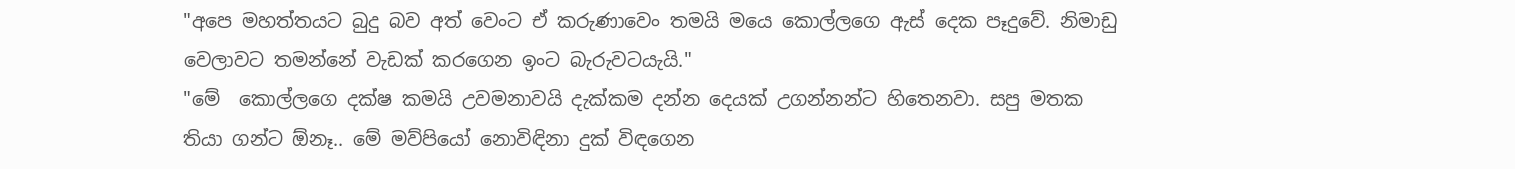"අපෙ මහත්තයට බුදු බව අත් වෙංට ඒ කරුණාවෙං තමයි මයෙ කොල්ලගෙ ඇස් දෙක පෑදුවේ. නිමාඩු වෙලාවට තමන්නේ වැඩක් කරගෙන ඉංට බැරුවටයැයි."
"මේ  කොල්ලගෙ දක්ෂ කමයි උවමනාවයි දැක්කම දන්න දෙයක් උගන්නන්ට හිතෙනවා. සපු මතක තියා ගන්ට ඕනෑ.. මේ මව්පියෝ නොවිඳිනා දුක් විඳගෙන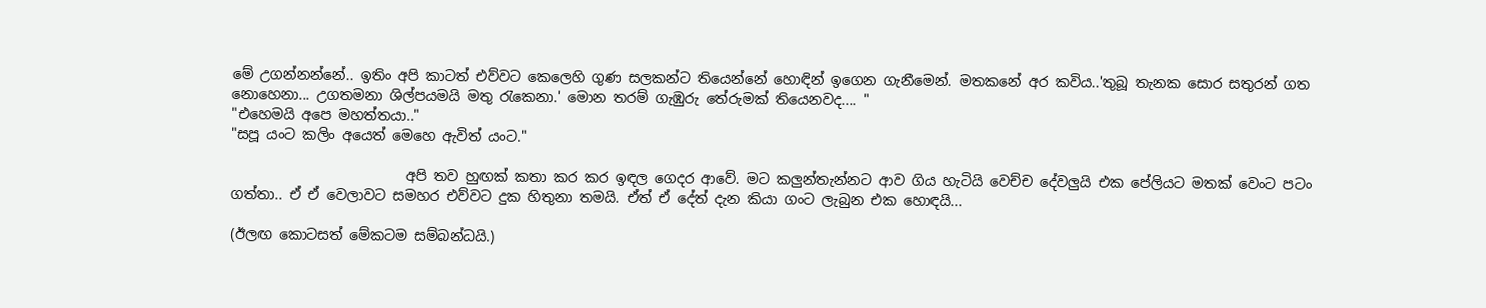මේ උගන්නන්නේ.. ඉතිං අපි කාටත් එව්වට කෙලෙහි ගුණ සලකන්ට තියෙන්නේ හොඳින් ඉගෙන ගැනීමෙන්. මතකනේ අර කවිය..'තුබූ තැනක සොර සතුරන් ගත නොහෙනා... උගතමනා ශිල්පයමයි මතු රැකෙනා.' මොන තරම් ගැඹුරු තේරුමක් තියෙනවද.... "
"එහෙමයි අපෙ මහත්තයා.."
"සපූ යංට කලිං අයෙත් මෙහෙ ඇවිත් යංට."

                         අපි තව හුඟක් කතා කර කර ඉඳල ගෙදර ආවේ. මට කලුන්තැන්නට ආව ගිය හැටියි වෙච්ච දේවලුයි එක පේලියට මතක් වෙංට පටං ගත්තා.. ඒ ඒ වෙලාවට සමහර එව්වට දුක හිතුනා තමයි. ඒත් ඒ දේත් දැන කියා ගංට ලැබුන එක හොඳයි...

(ඊලඟ කොටසත් මේකටම සම්බන්ධයි.)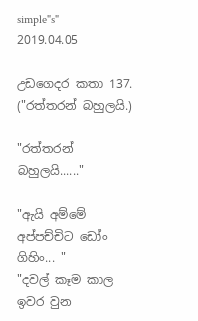simple"s"
2019.04.05

උඩගෙදර කතා 137. ("රත්තරන් බහුලයි.)

"රත්තරන් බහුලයි......"

"ඇයි අම්මේ අප්පච්චිට ඩෝං ගිහිං... "
"දවල් කෑම කාල ඉවර වුන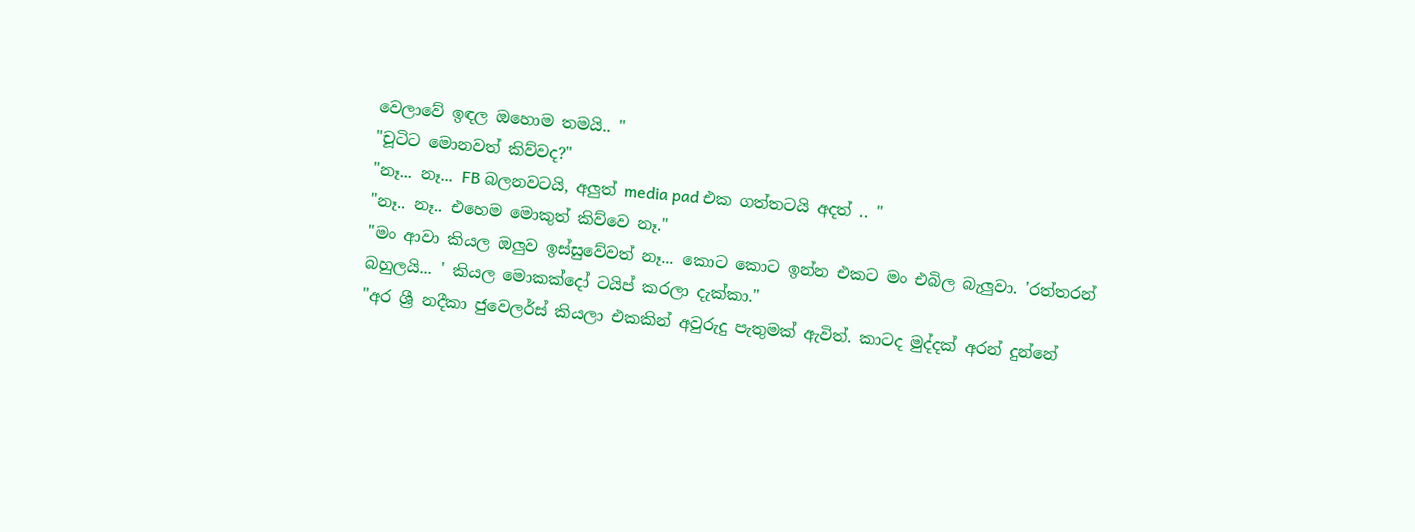වෙලාවේ ඉඳල ඔහොම තමයි.. "
"චූටිට මොනවත් කිව්වද?"
"නෑ... නෑ... FB බලනවටයි, අලුත් media pad එක ගත්තටයි අදත් .. "
"නෑ.. නෑ.. එහෙම මොකුත් කිව්වෙ නෑ."
"මං ආවා කියල ඔලුව ඉස්සුවේවත් නෑ... කොට කොට ඉන්න එකට මං එබිල බැලුවා. 'රත්තරන් බහුලයි... ' කියල මොකක්දෝ ටයිප් කරලා දැක්කා."
"අර ශ්‍රී නදීකා ජුවෙලර්ස් කියලා එකකින් අවුරුදු පැතුමක් ඇවිත්. කාටද මුද්දක් අරන් දුන්නේ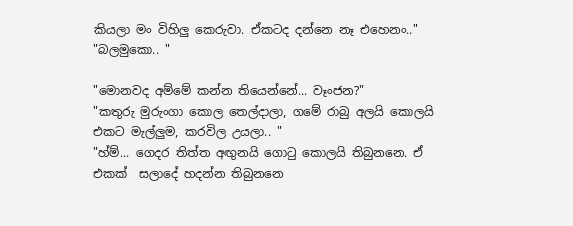කියලා මං විහිලු කෙරුවා. ඒකටද දන්නෙ නෑ එහෙනං.."
"බලමුකො.. "

"මොනවද අම්මේ කන්න තියෙන්නේ... වෑංජන?"
"කතුරු මුරුංගා කොල තෙල්දාලා, ගමේ රාබු අලයි කොලයි එකට මැල්ලුම, කරවිල උයලා.. "
"හ්ම්... ගෙදර තිත්ත අඟුනයි ගොටු කොලයි තිබුනනෙ. ඒ එකක්  සලාදේ හදන්න තිබුනනෙ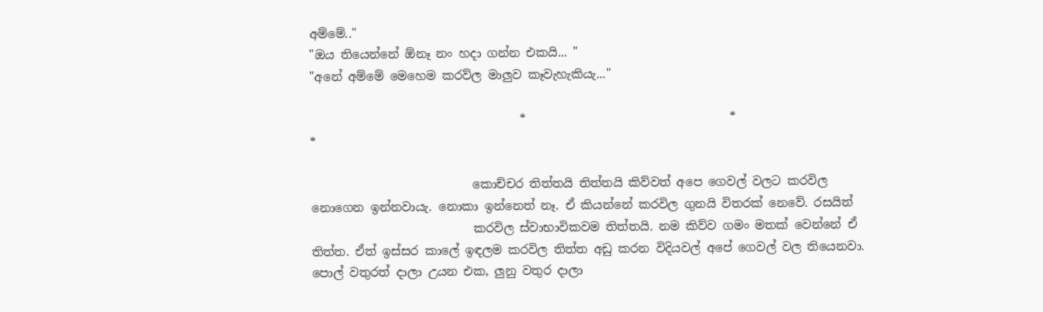අම්මේ.."
"ඔය තියෙන්නේ ඕනෑ නං හදා ගන්න එකයි... "
"අනේ අම්මේ මෙහෙම කරව්ල මාලුව කෑවැහැකියැ..."

                                   *                                  *                                    *

                           කොච්චර තිත්තයි තිත්තයි කිව්වත් අපෙ ගෙවල් වලට කරවිල නොගෙන ඉන්නවායැ. නොකා ඉන්නෙත් නෑ. ඒ කියන්නේ කරවිල ගුනයි විතරක් නෙවේ. රසයිත්
                           කරවිල ස්වාභාවිකවම තිත්තයි. නම කිව්ව ගමං මතක් වෙන්නේ ඒ තිත්ත. ඒත් ඉස්සර කාලේ ඉඳලම කරවිල තිත්ත අඩු කරන විදියවල් අපේ ගෙවල් වල තියෙනවා. පොල් වතුරත් දාලා උයන එක, ලුනු වතුර දාලා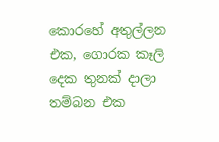කොරහේ අතුල්ලන එක, ගොරක කෑලි දෙක තුනක් දාලා තම්බන එක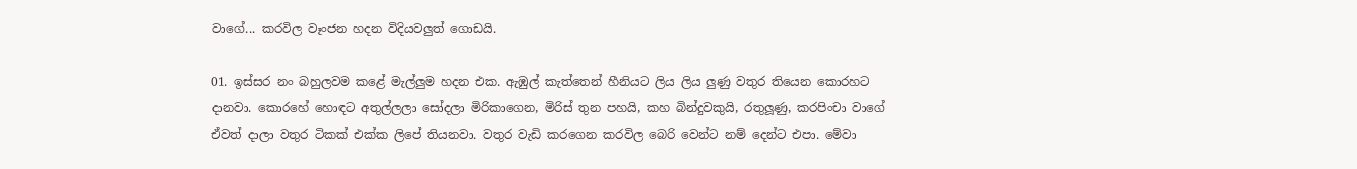වාගේ... කරවිල වෑංජන හදන විදියවලුත් ගොඩයි.

01. ඉස්සර නං බහුලවම කළේ මැල්ලුම හදන එක. ඇඹුල් කැත්තෙන් හීනියට ලිය ලිය ලුණු වතුර තියෙන කොරහට දානවා. කොරහේ හොඳට අතුල්ලලා සෝදලා මිරිකාගෙන, මිරිස් තුන පහයි, කහ බින්දුවකුයි, රතුලූණු, කරපිංචා වාගේ ඒවත් දාලා වතුර ටිකක් එක්ක ලිපේ තියනවා. වතුර වැඩි කරගෙන කරවිල බෙරි වෙන්ට නම් දෙන්ට එපා. මේවා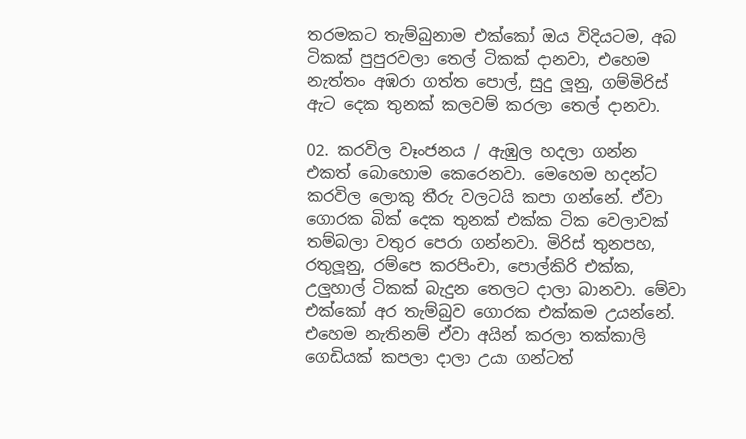තරමකට තැම්බුනාම එක්කෝ ඔය විදියටම, අබ ටිකක් පුපුරවලා තෙල් ටිකක් දානවා, එහෙම නැත්තං අඹරා ගත්ත පොල්, සුදු ලූනු, ගම්මිරිස් ඇට දෙක තුනක් කලවම් කරලා තෙල් දානවා.

02. කරවිල වෑංජනය / ඇඹුල හදලා ගන්න එකත් බොහොම කෙරෙනවා. මෙහෙම හදන්ට කරවිල ලොකු තීරු වලටයි කපා ගන්නේ. ඒවා ගොරක බික් දෙක තුනක් එක්ක ටික වෙලාවක් තම්බලා වතුර පෙරා ගන්නවා. මිරිස් තුනපහ, රතුලූනු, රම්පෙ කරපිංචා, පොල්කිරි එක්ක, උලුහාල් ටිකක් බැදුන තෙලට දාලා බානවා. මේවා එක්කෝ අර තැම්බුව ගොරක එක්කම උයන්නේ. එහෙම නැතිනම් ඒවා අයින් කරලා තක්කාලි ගෙඩියක් කපලා දාලා උයා ගන්ටත්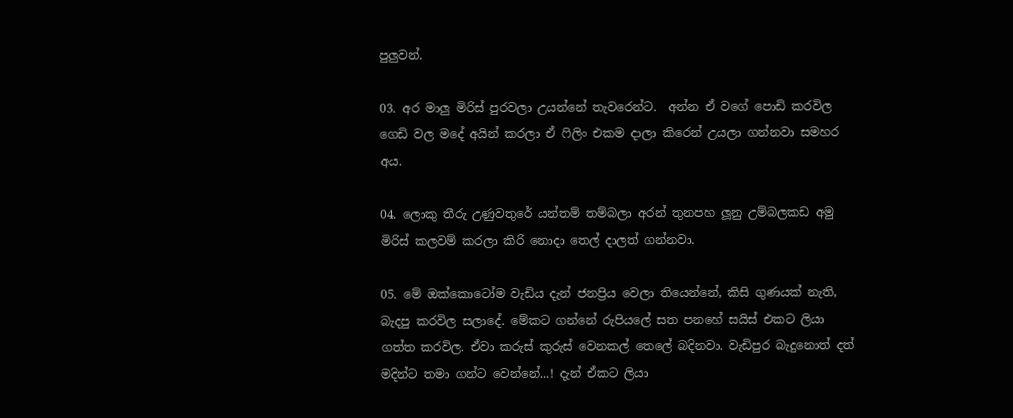පුලුවන්.

03. අර මාලු මිරිස් පුරවලා උයන්නේ තැවරෙන්ට.  අන්න ඒ වගේ පොඩි කරවිල ගෙඩි වල මදේ අයින් කරලා ඒ ෆිලිං එකම දාලා කිරෙන් උයලා ගන්නවා සමහර අය.

04. ලොකු තීරු උණුවතුරේ යන්තම් තම්බලා අරන් තුනපහ ලූනු උම්බලකඩ අමු මිරිස් කලවම් කරලා කිරි නොදා තෙල් දාලත් ගන්නවා.

05. මේ ඔක්කොටෝම වැඩිය දැන් ජනප්‍රිය වෙලා තියෙන්නේ, කිසි ගුණයක් නැති, බැදපු කරවිල සලාදේ. මේකට ගන්නේ රුපියලේ සත පනහේ සයිස් එකට ලියා ගත්ත කරවිල. ඒවා කරුස් කුරුස් වෙනකල් තෙලේ බදිනවා. වැඩිපුර බැදුනොත් දත් මදින්ට තමා ගන්ට වෙන්නේ...! දැන් ඒකට ලියා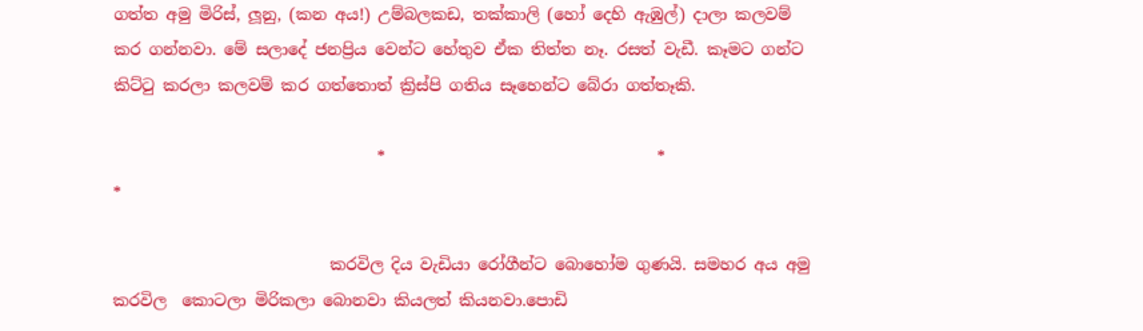ගත්ත අමු මිරිස්, ලූනු, (කන අය!) උම්බලකඩ, තක්කාලි (හෝ දෙහි ඇඹුල්) දාලා කලවම් කර ගන්නවා. මේ සලාදේ ජනප්‍රිය වෙන්ට හේතුව ඒක තිත්ත නෑ. රසත් වැඩී. කෑමට ගන්ට කිට්ටු කරලා කලවම් කර ගත්තොත් ක්‍රිස්පි ගතිය සෑහෙන්ට බේරා ගත්තෑකි.

                                 *                                  *                                  *

                           කරවිල දිය වැඩියා රෝගීන්ට බොහෝම ගුණයි. සමහර අය අමු කරවිල  කොටලා මිරිකලා බොනවා කියලත් කියනවා.පොඩි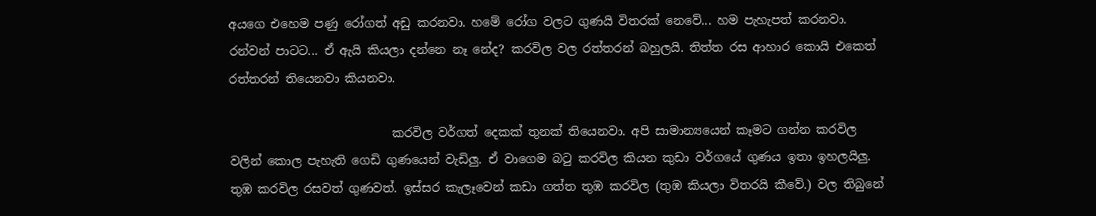අයගෙ එහෙම පණු රෝගත් අඩු කරනවා. හමේ රෝග වලට ගුණයි විතරක් නෙවේ... හම පැහැපත් කරනවා. රන්වන් පාටට... ඒ ඇයි කියලා දන්නෙ නෑ නේද? කරවිල වල රත්තරන් බහුලයි. තිත්ත රස ආහාර කොයි එකෙත් රත්තරන් තියෙනවා කියනවා.

                           කරවිල වර්ගත් දෙකක් තුනක් තියෙනවා. අපි සාමාන්‍යයෙන් කෑමට ගන්න කරවිල වලින් කොල පැහැති ගෙඩි ගුණයෙන් වැඩිලු. ඒ වාගෙම බටු කරවිල කියන කුඩා වර්ගයේ ගුණය ඉතා ඉහලයිලු. තුඹ කරවිල රසවත් ගුණවත්. ඉස්සර කැලෑවෙන් කඩා ගත්ත තුඹ කරවිල (තුඹ කියලා විතරයි කීවේ.) වල තිබුනේ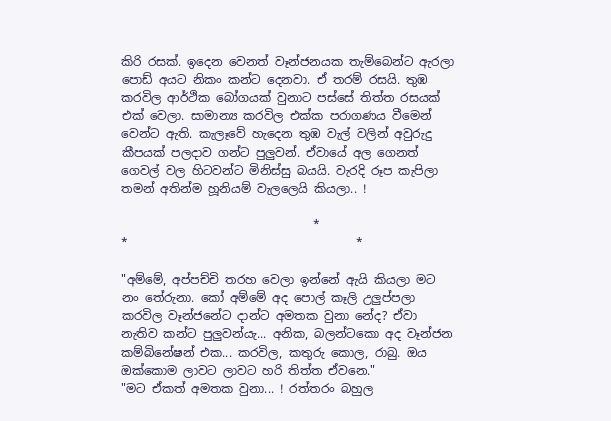කිරි රසක්. ඉදෙන වෙනත් වෑන්ජනයක තැම්බෙන්ට ඇරලා පොඩ් අයට නිකං කන්ට දෙනවා. ඒ තරම් රසයි. තුඹ කරවිල ආර්ථික බෝගයක් වුනාට පස්සේ තිත්ත රසයක් එක් වෙලා. සාමාන්‍ය කරවිල එක්ක පරාගණය වීමෙන් වෙන්ට ඇති. කැලෑවේ හැදෙන තුඹ වැල් වලින් අවුරුදු කීපයක් පලදාව ගන්ට පුලුවන්. ඒවායේ අල ගෙනත් ගෙවල් වල හිටවන්ට මිනිස්සු බයයි. වැරදි රූප කැපිලා තමන් අතින්ම හූනියම් වැලලෙයි කියලා.. !

                                *                                  *                                      *

"අම්මේ, අප්පච්චි තරහ වෙලා ඉන්නේ ඇයි කියලා මට නං තේරුනා. කෝ අම්මේ අද පොල් කෑලි උලුප්පලා කරවිල වෑන්ජනේට දාන්ට අමතක වුනා නේද? ඒවා නැතිව කන්ට පුලුවන්යැ... අනික, බලන්ටකො අද වෑන්ජන කම්බිනේෂන් එක... කරවිල, කතුරු කොල, රාබු. ඔය ඔක්කොම ලාවට ලාවට හරි තිත්ත ඒවනෙ."
"මට ඒකත් අමතක වුනා... ! රත්තරං බහුල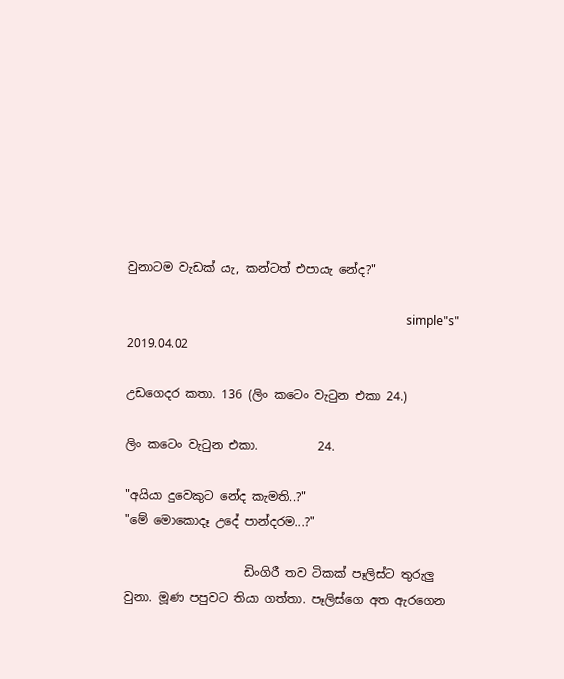වුනාටම වැඩක්‍ යැ, කන්ටත් එපායැ නේද?"

                                                                                             simple"s"
2019.04.02

උඩගෙදර කතා. 136 (ලිං කටෙං වැටුන එකා 24.)

ලිං කටෙං වැටුන එකා.          24.

"අයියා දුවෙකුට නේද කැමති..?"
"මේ මොකොදෑ උදේ පාන්දරම...?"

                    ඩිංගිරී තව ටිකක් පෑලිස්ට තුරුලු වුනා. මූණ පපුවට තියා ගත්තා. පෑලිස්ගෙ අත ඇරගෙන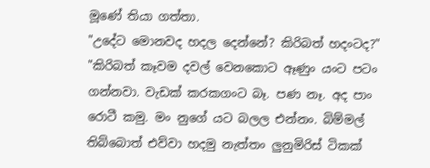මූණේ තියා ගත්තා.
"උදේට මොනවද හදල දෙන්නේ? කිරිබත් හදංටද?"
"කිරිබත් කෑවම දවල් වෙනකොට ඈණුං යංට පටං ගන්නවා. වැඩක් කරකගංට බෑ. පණ නෑ. අද පාං රොටී කමු. මං නුගේ යට බලල එන්නං. බිම්මල් තිබ්බොත් එව්වා හදමු නැත්තං ලුනුමිරිස් ටිකක්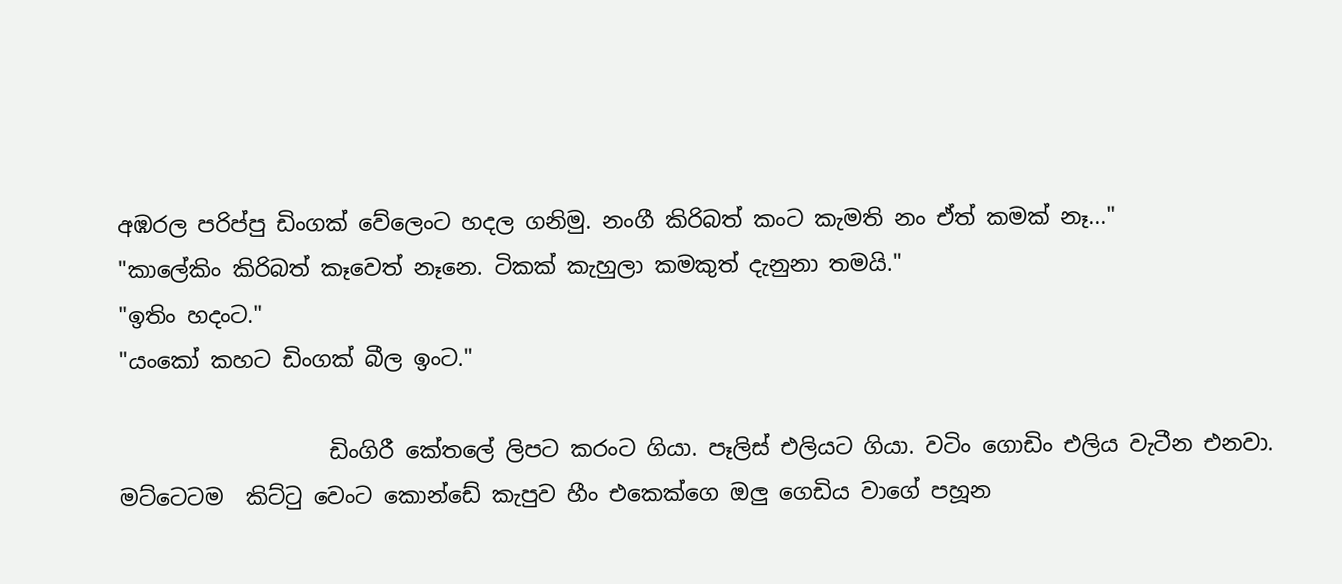අඹරල පරිප්පු ඩිංගක් වේලෙංට හදල ගනිමු. නංගී කිරිබත් කංට කැමති නං ඒත් කමක් නෑ..."
"කාලේකිං කිරිබත් කෑවෙත් නෑනෙ. ටිකක් කැහුලා කමකුත් දැනුනා තමයි."
"ඉතිං හදංට."
"යංකෝ කහට ඩිංගක් බීල ඉංට."

                   ඩිංගිරී කේතලේ ලිපට කරංට ගියා. පෑලිස් එලියට ගියා. වටිං ගොඩිං එලිය වැටීන එනවා. මට්ටෙටම  කිට්ටු වෙංට කොන්ඩේ කැපුව හීං එකෙක්ගෙ ඔලු ගෙඩිය වාගේ පහූන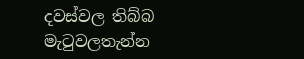දවස්වල තිබ්බ  මැටුවලතැන්න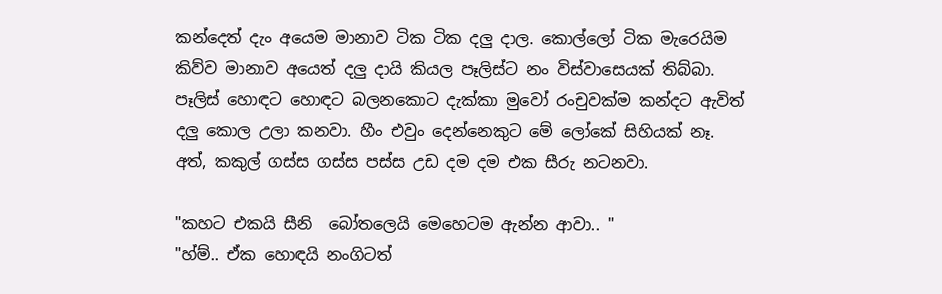කන්දෙත් දැං අයෙම මානාව ටික ටික දලු දාල. කොල්ලෝ ටික මැරෙයිම කිව්ව මානාව අයෙත් දලු දායි කියල පෑලිස්ට නං විස්වාසෙයක් තිබ්බා. පෑලිස් හොඳට හොඳට බලනකොට දැක්කා මුවෝ රංචුවක්ම කන්දට ඇවිත් දලු කොල උලා කනවා. හීං එවුං දෙන්නෙකුට මේ ලෝකේ සිහියක් නෑ. අත්, කකුල් ගස්ස ගස්ස පස්ස උඩ දම දම එක සීරු නටනවා.

"කහට එකයි සීනි  බෝතලෙයි මෙහෙටම ඇන්න ආවා.. "
"හ්ම්.. ඒක හොඳයි නංගිටත්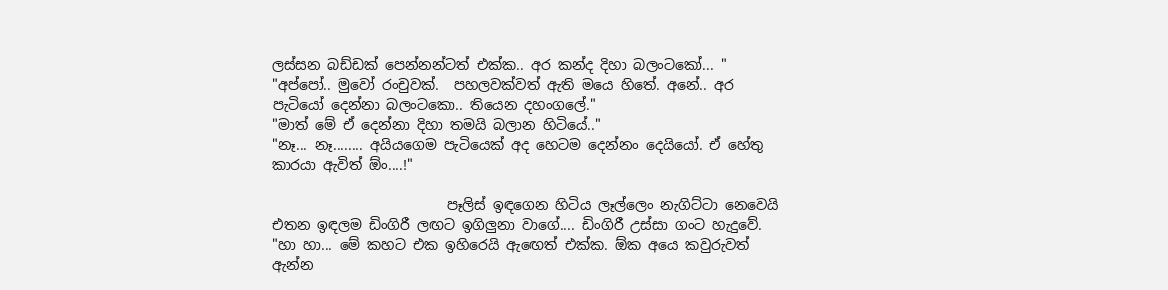ලස්සන බඩ්ඩක් පෙන්නන්ටත් එක්ක.. අර කන්ද දිහා බලංටකෝ... "
"අප්පෝ.. මුවෝ රංචුවක්.  පහලවක්වත් ඇති මයෙ හිතේ. අනේ.. අර පැටියෝ දෙන්නා බලංටකො.. තියෙන දහංගලේ."
"මාත් මේ ඒ දෙන්නා දිහා තමයි බලාන හිටියේ.."
"නෑ... නෑ........ අයියගෙම පැටියෙක් අද හෙටම දෙන්නං දෙයියෝ. ඒ හේතු කාරයා ඇවිත් ඕං....!"

                         පෑලිස් ඉඳගෙන හිටිය ලෑල්ලෙං නැගිට්ටා නෙවෙයි එතන ඉඳලම ඩිංගිරී ලඟට ඉගිලුනා වාගේ.... ඩිංගිරී උස්සා ගංට හැදුවේ.
"හා හා... මේ කහට එක ඉහිරෙයි ඇඟෙත් එක්ක. ඕක අයෙ කවුරුවත් ඇන්න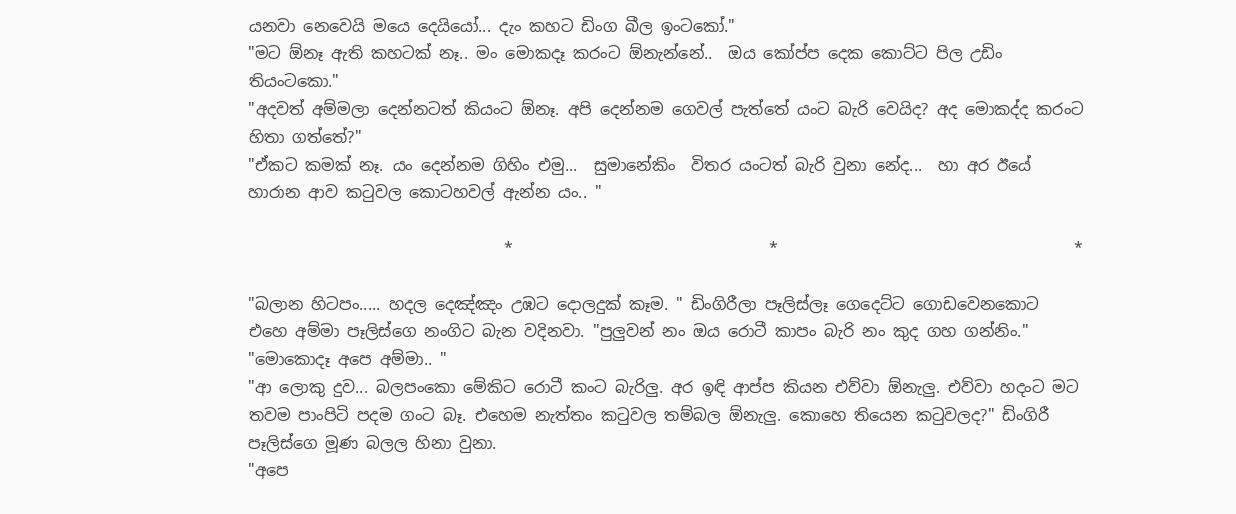යනවා නෙවෙයි මයෙ දෙයියෝ... දැං කහට ඩිංග බීල ඉංටකෝ."
"මට ඕනෑ ඇති කහටක් නෑ.. මං මොකදෑ කරංට ඕනැන්නේ..  ඔය කෝප්ප දෙක කොට්ට පිල උඩිං තියංටකො."
"අදවත් අම්මලා දෙන්නටත් කියංට ඕනෑ. අපි දෙන්නම ගෙවල් පැත්තේ යංට බැරි වෙයිද? අද මොකද්ද කරංට හිතා ගත්තේ?"
"ඒකට කමක් නෑ. යං දෙන්නම ගිහිං එමු...  සුමානේකිං  විතර යංටත් බැරි වුනා නේද...  හා අර ඊයේ හාරාන ආව කටුවල කොටහවල් ඇන්න යං.. "

                                *                                *                                     *

"බලාන හිටපං..... හදල දෙඤ්ඤං උඹට දොලදුක් කෑම. " ඩිංගිරීලා පෑලිස්ලෑ ගෙදෙට්ට ගොඩවෙනකොට එහෙ අම්මා පෑලිස්ගෙ නංගිට බැන වදිනවා. "පුලුවන් නං ඔය රොටී කාපං බැරි නං කුද ගහ ගන්නිං."
"මොකොදෑ අපෙ අම්මා.. "
"ආ ලොකු දුව... බලපංකො මේකිට රොටී කංට බැරිලු. අර ඉඳි ආප්ප කියන එව්වා ඕනැලු. එව්වා හදංට මට තවම පාංපිටි පදම ගංට බෑ. එහෙම නැත්තං කටුවල තම්බල ඕනැලු. කොහෙ තියෙන කටුවලද?" ඩිංගිරී පෑලිස්ගෙ මූණ බලල හිනා වුනා.
"අපෙ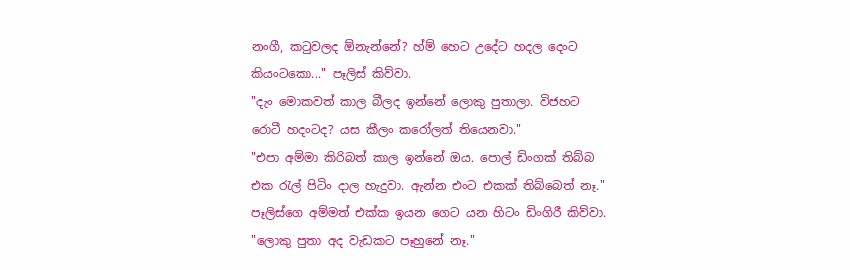නංගී, කටුවලද ඕනැන්නේ? හ්ම් හෙට උදේට හදල දෙංට කියංටකො..." පෑලිස් කිව්වා.
"දැං මොකවත් කාල බීලද ඉන්නේ ලොකු පුතාලා. විජහට රොටී හදංටද? යස කීලං කරෝලත් තියෙනවා."
"එපා අම්මා කිරිබත් කාල ඉන්නේ ඔය. පොල් ඩිංගක් තිබ්බ එක රැල් පිටිං දාල හැදුවා. ඇන්න එංට එකක් තිබ්බෙත් නෑ." පෑලිස්ගෙ අම්මත් එක්ක ඉයන ගෙට යන හිටං ඩිංගිරී කිව්වා.
"ලොකු පුතා අද වැඩකට පෑහුනේ නෑ."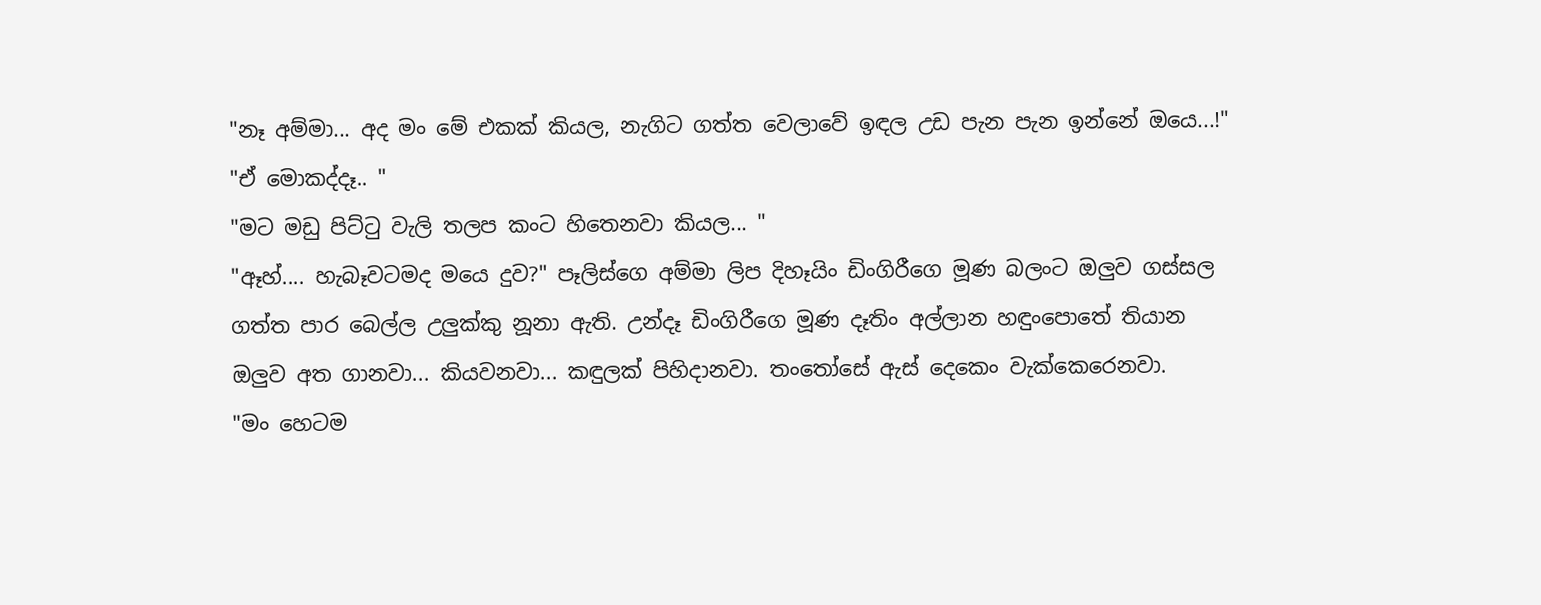"නෑ අම්මා... අද මං මේ එකක් කියල, නැගිට ගත්ත වෙලාවේ ඉඳල උඩ පැන පැන ඉන්නේ ඔයෙ...!"
"ඒ මොකද්දෑ.. "
"මට මඩු පිට්ටු වැලි තලප කංට හිතෙනවා කියල... "
"ඈහ්.... හැබෑවටමද මයෙ දුව?" පෑලිස්ගෙ අම්මා ලිප දිහෑයිං ඩිංගිරීගෙ මූණ බලංට ඔලුව ගස්සල ගත්ත පාර බෙල්ල උලුක්කු නූනා ඇති. උන්දෑ ඩිංගිරීගෙ මූණ දෑතිං අල්ලාන හඳුංපොතේ තියාන ඔලුව අත ගානවා... කියවනවා... කඳුලක් පිහිදානවා. තංතෝසේ ඇස් දෙකෙං වැක්කෙරෙනවා.
"මං හෙටම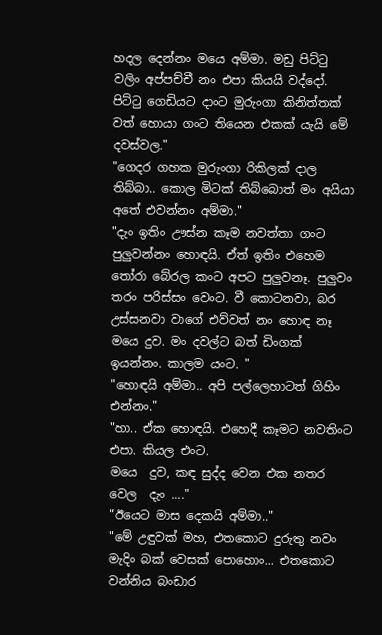හදල දෙන්නං මයෙ අම්මා. මඩු පිට්ටු වලිං අප්පච්චී නං එපා කියයි වද්දෝ.  පිට්ටු ගෙඩියට දාංට මුරුංගා කිනිත්තක් වත් හොයා ගංට තියෙන එකක්‍ යැයි මේ දවස්වල."
"ගෙදර ගහක මුරුංගා රිකිලක් දාල තිබ්බා.. කොල මිටක් තිබ්බොත් මං අයියා අතේ එවන්නං අම්මා."
"දැං ඉතිං ඌස්න කෑම නවත්තා ගංට පුලුවන්නං හොඳයි. ඒත් ඉතිං එහෙම තෝරා බේරල කංට අපට පුලුවනෑ. පුලුවං තරං පරිස්සං වෙංට. වී කොටනවා, බර උස්සනවා වාගේ එව්වත් නං හොඳ නෑ මයෙ දුව. මං දවල්ට බත් ඩිංගක් ඉයන්නං. කාලම යංට. "
"හොඳයි අම්මා.. අපි පල්ලෙහාටත් ගිහිං එන්නං."
"හා.. ඒක හොඳයි. එහෙදී කෑමට නවතිංට එපා. කියල එංට.
මයෙ  දුව, කඳ සුද්ද වෙන එක නතර වෙල  දැං ...."
"ඊයෙට මාස දෙකයි අම්මා.."
"මේ උඳුවක් මහ, එතකොට දුරුතු නවං මැදිං බක් වෙසක් පොහොං... එතකොට වන්නිය බංඩාර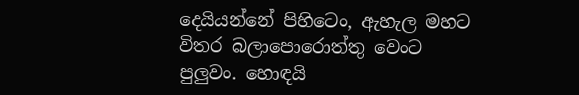දෙයියන්නේ පිහිටෙං, ඇහැල මහට විතර බලාපොරොත්තු වෙංට පුලුවං. හොඳයි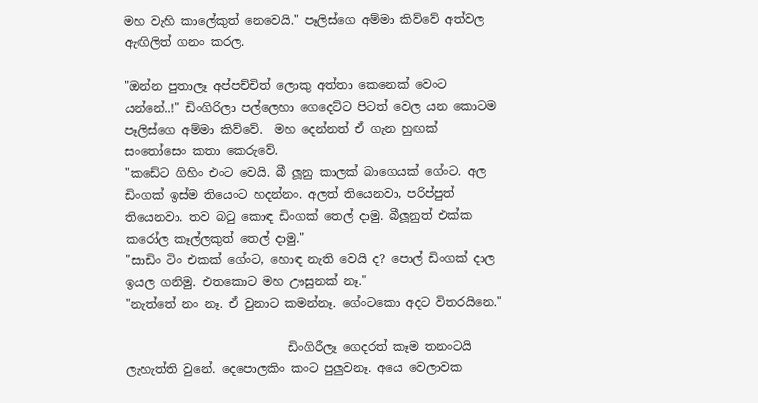මහ වැහි කාලේකුත් නෙවෙයි." පෑලිස්ගෙ අම්මා කිව්වේ අත්වල ඇඟිලිත් ගනං කරල.

"ඔන්න පුතාලෑ අප්පච්චිත් ලොකු අත්තා කෙනෙක් වෙංට යන්නේ..!" ඩිංගිරිලා පල්ලෙහා ගෙදෙට්ට පිටත් වෙල යන කොටම පෑලිස්ගෙ අම්මා කිව්වේ.  මහ දෙන්නත් ඒ ගැන හුඟක් සංතෝසෙං කතා කෙරුවේ.
"කඩේට ගිහිං එංට වෙයි. බී ලූනු කාලක් බාගෙයක් ගේංට. අල ඩිංගක් ඉස්ම තියෙංට හදන්නං. අලත් තියෙනවා, පරිප්පුත් තියෙනවා. තව බටු කොඳ ඩිංගක් තෙල් දාමු. බීලූනුත් එක්ක කරෝල කෑල්ලකුත් තෙල් දාමු."
"සාඩිං ටිං එකක් ගේංට, හොඳ නැති වෙයි ද? පොල් ඩිංගක් දාල ඉයල ගනිමු. එතකොට මහ ඌසුනක් නෑ."
"නැත්තේ නං නෑ. ඒ වුනාට කමන්නෑ. ගේංටකො අදට විතරයිනෙ."

                           ඩිංගිරීලෑ ගෙදරත් කෑම තනංටයි ලැහැත්ති වුනේ. දෙපොලකිං කංට පුලුවනෑ. අයෙ වෙලාවක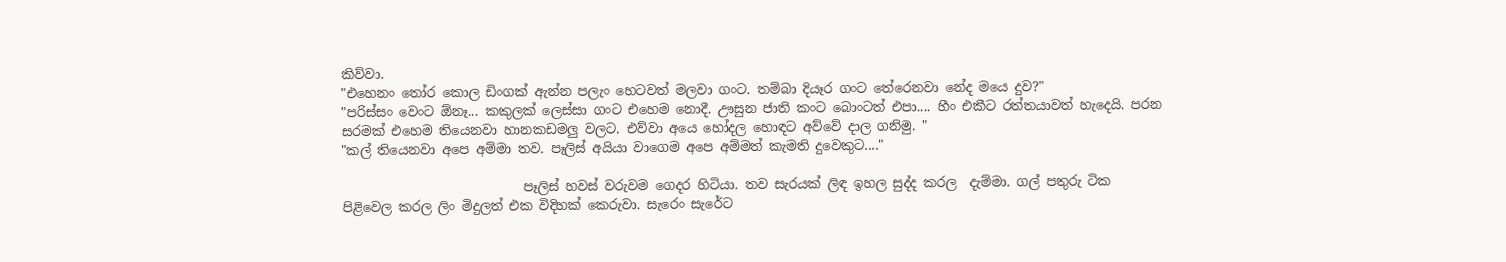කිව්වා.
"එහෙනං තෝර කොල ඩිංගක් ඇන්න පලැං හෙටවත් මලවා ගංට. තම්බා දියෑර ගංට තේරෙනවා නේද මයෙ දුව?"
"පරිස්සං වෙංට ඕනෑ... කකුලක් ලෙස්සා ගංට එහෙම නොදී. ඌසුන ජාති කංට බොංටත් එපා.... හීං එකීට රත්තයාවත් හැදෙයි. පරන සරමක් එහෙම තියෙනවා හානකඩමලු වලට. එව්වා අයෙ හෝදල හොඳට අව්වේ දාල ගනිමු. "
"කල් තියෙනවා අපෙ අම්මා තව. පෑලිස් අයියා වාගෙම අපෙ අම්මත් කැමති දුවෙකුට...."

                            පෑලිස් හවස් වරුවම ගෙදර හිටියා. තව සැරයක් ලිඳ ඉහල සුද්ද කරල  දැම්මා. ගල් පතුරු ටික පිළිවෙල කරල ලිං මිදුලත් එක විදිහක් කෙරුවා. සැරෙං සැරේට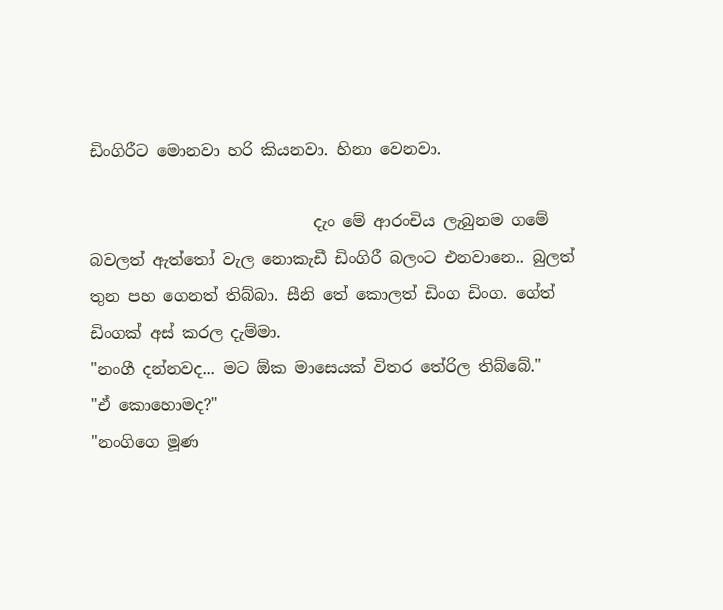ඩිංගිරීට මොනවා හරි කියනවා. හිනා වෙනවා.

                            දැං මේ ආරංචිය ලැබුනම ගමේ බවලත් ඇත්තෝ වැල නොකැඩී ඩිංගිරී බලංට එනවානෙ.. බුලත් තුන පහ ගෙනත් තිබ්බා. සීනි තේ කොලත් ඩිංග ඩිංග. ගේත් ඩිංගක් අස් කරල දැම්මා.
"නංගී දන්නවද... මට ඕක මාසෙයක් විතර තේරිල තිබ්බේ."
"ඒ කොහොමද?"
"නංගිගෙ මූණ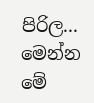පිරිල... මෙන්න මේ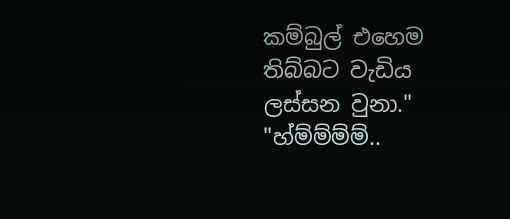කම්බුල් එහෙම තිබ්බට වැඩිය ලස්සන වුනා."
"හ්ම්ම්ම්ම්..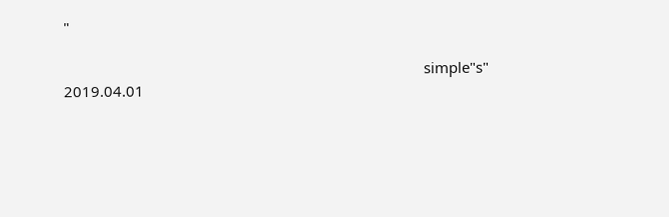"

                                                                                          simple"s"
2019.04.01